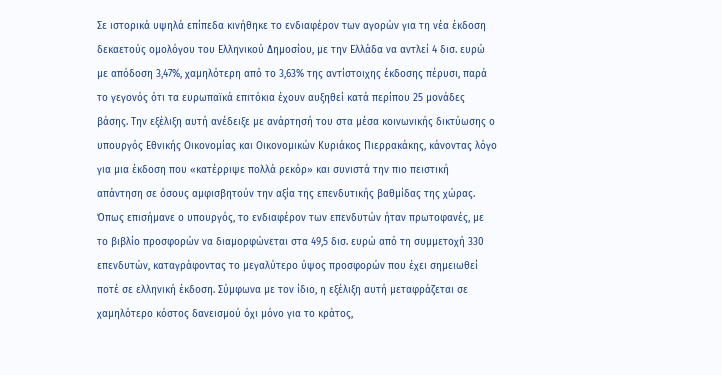Σε ιστορικά υψηλά επίπεδα κινήθηκε το ενδιαφέρον των αγορών για τη νέα έκδοση δεκαετούς ομολόγου του Ελληνικού Δημοσίου, με την Ελλάδα να αντλεί 4 δισ. ευρώ με απόδοση 3,47%, χαμηλότερη από το 3,63% της αντίστοιχης έκδοσης πέρυσι, παρά το γεγονός ότι τα ευρωπαϊκά επιτόκια έχουν αυξηθεί κατά περίπου 25 μονάδες βάσης. Την εξέλιξη αυτή ανέδειξε με ανάρτησή του στα μέσα κοινωνικής δικτύωσης ο υπουργός Εθνικής Οικονομίας και Οικονομικών Κυριάκος Πιερρακάκης, κάνοντας λόγο για μια έκδοση που «κατέρριψε πολλά ρεκόρ» και συνιστά την πιο πειστική απάντηση σε όσους αμφισβητούν την αξία της επενδυτικής βαθμίδας της χώρας.
Όπως επισήμανε ο υπουργός, το ενδιαφέρον των επενδυτών ήταν πρωτοφανές, με το βιβλίο προσφορών να διαμορφώνεται στα 49,5 δισ. ευρώ από τη συμμετοχή 330 επενδυτών, καταγράφοντας το μεγαλύτερο ύψος προσφορών που έχει σημειωθεί ποτέ σε ελληνική έκδοση. Σύμφωνα με τον ίδιο, η εξέλιξη αυτή μεταφράζεται σε χαμηλότερο κόστος δανεισμού όχι μόνο για το κράτος,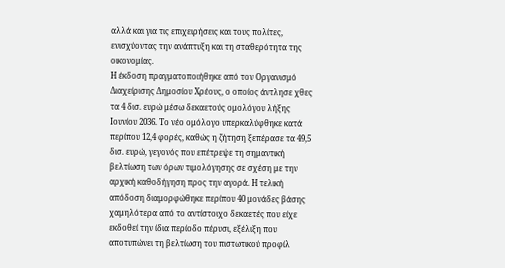αλλά και για τις επιχειρήσεις και τους πολίτες, ενισχύοντας την ανάπτυξη και τη σταθερότητα της οικονομίας.
Η έκδοση πραγματοποιήθηκε από τον Οργανισμό Διαχείρισης Δημοσίου Χρέους, ο οποίος άντλησε χθες τα 4 δισ. ευρώ μέσω δεκαετούς ομολόγου λήξης Ιουνίου 2036. Το νέο ομόλογο υπερκαλύφθηκε κατά περίπου 12,4 φορές, καθώς η ζήτηση ξεπέρασε τα 49,5 δισ. ευρώ, γεγονός που επέτρεψε τη σημαντική βελτίωση των όρων τιμολόγησης σε σχέση με την αρχική καθοδήγηση προς την αγορά. Η τελική απόδοση διαμορφώθηκε περίπου 40 μονάδες βάσης χαμηλότερα από το αντίστοιχο δεκαετές που είχε εκδοθεί την ίδια περίοδο πέρυσι, εξέλιξη που αποτυπώνει τη βελτίωση του πιστωτικού προφίλ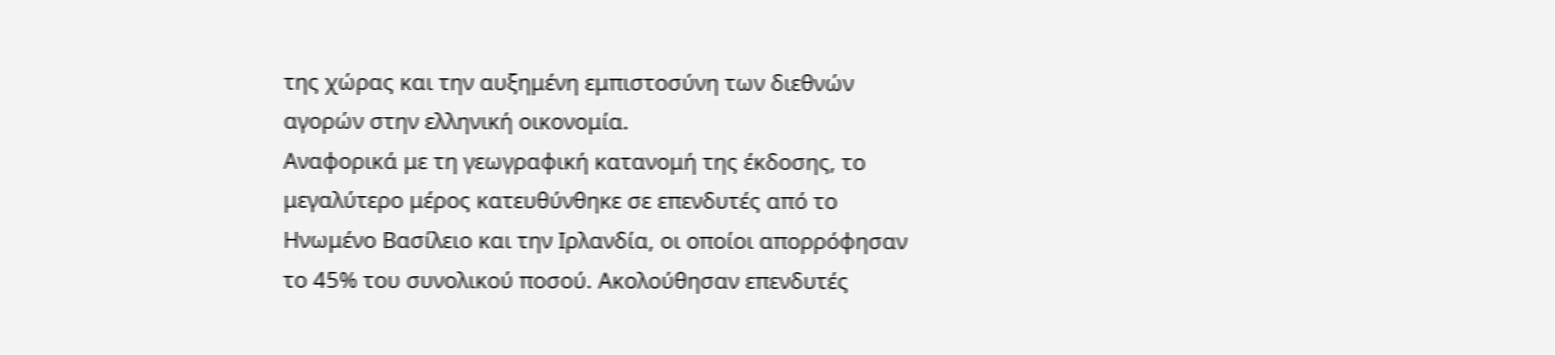της χώρας και την αυξημένη εμπιστοσύνη των διεθνών αγορών στην ελληνική οικονομία.
Αναφορικά με τη γεωγραφική κατανομή της έκδοσης, το μεγαλύτερο μέρος κατευθύνθηκε σε επενδυτές από το Ηνωμένο Βασίλειο και την Ιρλανδία, οι οποίοι απορρόφησαν το 45% του συνολικού ποσού. Ακολούθησαν επενδυτές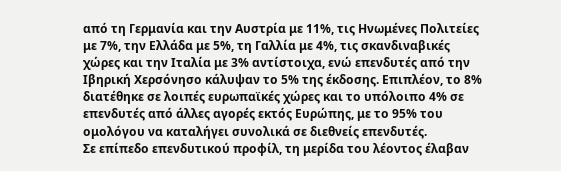από τη Γερμανία και την Αυστρία με 11%, τις Ηνωμένες Πολιτείες με 7%, την Ελλάδα με 5%, τη Γαλλία με 4%, τις σκανδιναβικές χώρες και την Ιταλία με 3% αντίστοιχα, ενώ επενδυτές από την Ιβηρική Χερσόνησο κάλυψαν το 5% της έκδοσης. Επιπλέον, το 8% διατέθηκε σε λοιπές ευρωπαϊκές χώρες και το υπόλοιπο 4% σε επενδυτές από άλλες αγορές εκτός Ευρώπης, με το 95% του ομολόγου να καταλήγει συνολικά σε διεθνείς επενδυτές.
Σε επίπεδο επενδυτικού προφίλ, τη μερίδα του λέοντος έλαβαν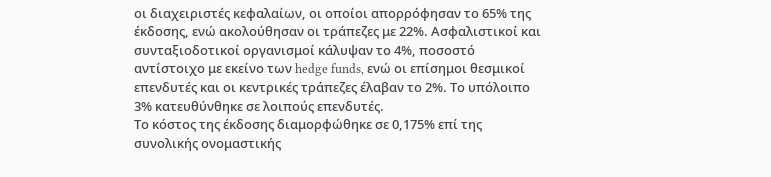οι διαχειριστές κεφαλαίων, οι οποίοι απορρόφησαν το 65% της έκδοσης, ενώ ακολούθησαν οι τράπεζες με 22%. Ασφαλιστικοί και συνταξιοδοτικοί οργανισμοί κάλυψαν το 4%, ποσοστό αντίστοιχο με εκείνο των hedge funds, ενώ οι επίσημοι θεσμικοί επενδυτές και οι κεντρικές τράπεζες έλαβαν το 2%. Το υπόλοιπο 3% κατευθύνθηκε σε λοιπούς επενδυτές.
Το κόστος της έκδοσης διαμορφώθηκε σε 0,175% επί της συνολικής ονομαστικής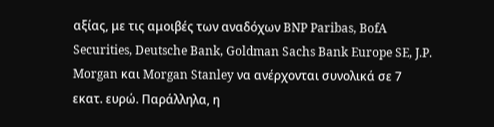αξίας, με τις αμοιβές των αναδόχων BNP Paribas, BofA Securities, Deutsche Bank, Goldman Sachs Bank Europe SE, J.P. Morgan και Morgan Stanley να ανέρχονται συνολικά σε 7 εκατ. ευρώ. Παράλληλα, η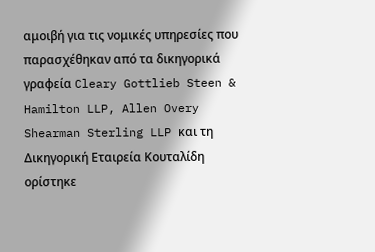αμοιβή για τις νομικές υπηρεσίες που παρασχέθηκαν από τα δικηγορικά γραφεία Cleary Gottlieb Steen & Hamilton LLP, Allen Overy Shearman Sterling LLP και τη Δικηγορική Εταιρεία Κουταλίδη ορίστηκε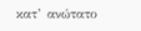κατ’ ανώτατο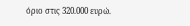όριο στις 320.000 ευρώ.